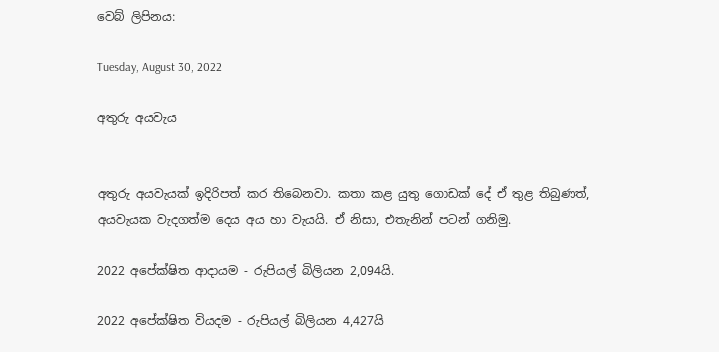වෙබ් ලිපිනය:

Tuesday, August 30, 2022

අතුරු අයවැය


අතුරු අයවැයක් ඉදිරිපත් කර තිබෙනවා. කතා කළ යුතු ගොඩක් දේ ඒ තුළ තිබුණත්, අයවැයක වැදගත්ම දෙය අය හා වැයයි. ඒ නිසා, එතැනින් පටන් ගනිමු.

2022 අපේක්ෂිත ආදායම - රුපියල් බිලියන 2,094යි.

2022 අපේක්ෂිත වියදම - රුපියල් බිලියන 4,427යි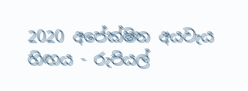2020 අපේක්ෂිත අයවැය හිඟය - රුපියල්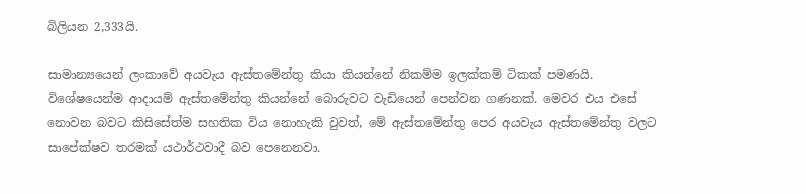බිලියන 2,333යි.

සාමාන්‍යයෙන් ලංකාවේ අයවැය ඇස්තමේන්තු කියා කියන්නේ නිකම්ම ඉලක්කම් ටිකක් පමණයි. විශේෂයෙන්ම ආදායම් ඇස්තමේන්තු කියන්නේ බොරුවට වැඩියෙන් පෙන්වන ගණනක්. මෙවර එය එසේ නොවන බවට කිසිසේත්ම සහතික විය නොහැකි වුවත්, මේ ඇස්තමේන්තු පෙර අයවැය ඇස්තමේන්තු වලට සාපේක්ෂව තරමක් යථාර්ථවාදී බව පෙනෙනවා.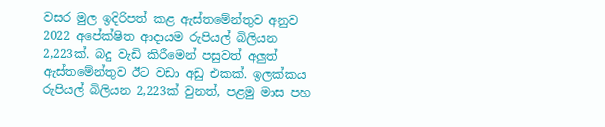වසර මුල ඉදිරිපත් කළ ඇස්තමේන්තුව අනුව 2022 අපේක්ෂිත ආදායම රුපියල් බිලියන 2,223ක්. බදු වැඩි කිරීමෙන් පසුවත් අලුත් ඇස්තමේන්තුව ඊට වඩා අඩු එකක්. ඉලක්කය රුපියල් බිලියන 2,223ක් වුනත්, පළමු මාස පහ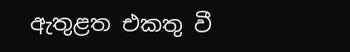ඇතුළත එකතු වී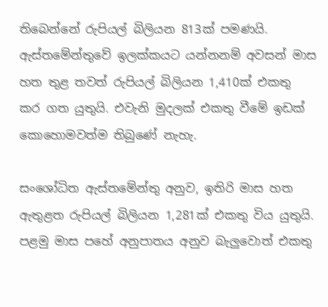තිබෙන්නේ රුපියල් බිලියන 813ක් පමණයි. ඇස්තමේන්තුවේ ඉලක්කයට යන්නනම් අවසන් මාස හත තුළ තවත් රුපියල් බිලියන 1,410ක් එකතු කර ගත යුතුයි. එවැනි මුදලක් එකතු වීමේ ඉඩක් කොහොමවත්ම තිබුණේ නැහැ.

සංශෝධිත ඇස්තමේන්තු අනුව, ඉතිරි මාස හත ඇතුළත රුපියල් බිලියන 1,281ක් එකතු විය යුතුයි. පළමු මාස පහේ අනුපාතය අනුව බැලුවොත් එකතු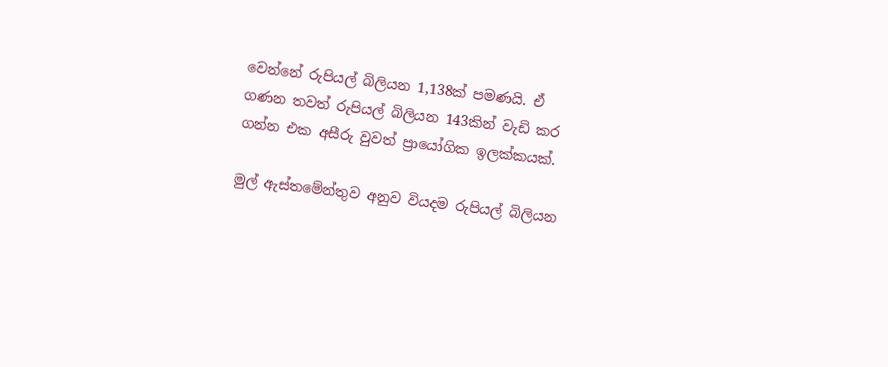වෙන්නේ රුපියල් බිලියන 1,138ක් පමණයි. ඒ ගණන තවත් රුපියල් බිලියන 143කින් වැඩි කර ගන්න එක අසීරු වුවත් ප්‍රායෝගික ඉලක්කයක්.

මුල් ඇස්තමේන්තුව අනුව වියදම රුපියල් බිලියන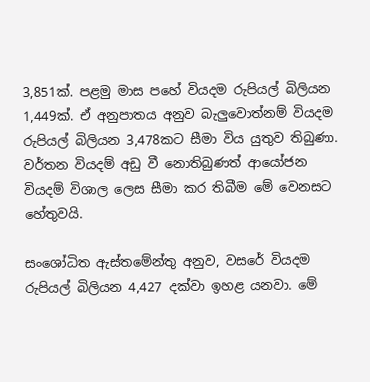3,851ක්. පළමු මාස පහේ වියදම රුපියල් බිලියන 1,449ක්. ඒ අනුපාතය අනුව බැලුවොත්නම් වියදම රුපියල් බිලියන 3,478කට සීමා විය යුතුව තිබුණා. වර්තන වියදම් අඩු වී නොතිබුණත් ආයෝජන වියදම් විශාල ලෙස සීමා කර තිබීම මේ වෙනසට හේතුවයි.

සංශෝධිත ඇස්තමේන්තු අනුව, වසරේ වියදම රුපියල් බිලියන 4,427 දක්වා ඉහළ යනවා. මේ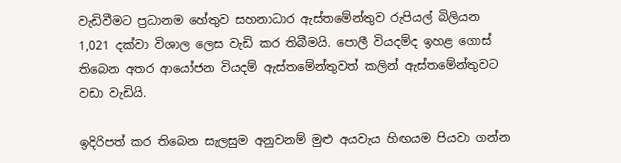වැඩිවීමට ප්‍රධානම හේතුව සහනාධාර ඇස්තමේන්තුව රුපියල් බිලියන 1,021 දක්වා විශාල ලෙස වැඩි කර තිබීමයි. පොලී වියදම්ද ඉහළ ගොස් තිබෙන අතර ආයෝජන වියදම් ඇස්තමේන්තුවත් කලින් ඇස්තමේන්තුවට වඩා වැඩියි.

ඉදිරිපත් කර තිබෙන සැලසුම අනුවනම් මුළු අයවැය හිඟයම පියවා ගන්න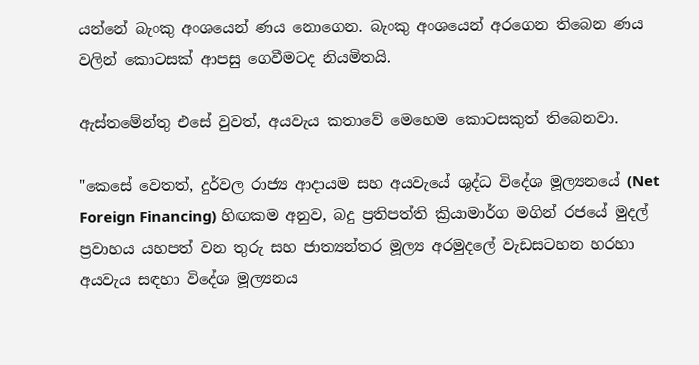යන්නේ බැංකු අංශයෙන් ණය නොගෙන. බැංකු අංශයෙන් අරගෙන තිබෙන ණය වලින් කොටසක් ආපසු ගෙවීමටද නියමිතයි.

ඇස්තමේන්තු එසේ වුවත්, අයවැය කතාවේ මෙහෙම කොටසකුත් තිබෙනවා.

"කෙසේ වෙතත්, දුර්වල රාජ්‍ය ආදායම සහ අයවැයේ ශුද්ධ විදේශ මූල්‍යනයේ (Net Foreign Financing) හිඟකම අනුව, බදු ප්‍රතිපත්ති ක්‍රියාමාර්ග මගින් රජයේ මුදල් ප්‍රවාහය යහපත් වන තුරු සහ ජාත්‍යන්තර මූල්‍ය අරමුදලේ වැඩසටහන හරහා අයවැය සඳහා විදේශ මූල්‍යනය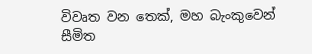විවෘත වන තෙක්, මහ බැංකුවෙන් සීමිත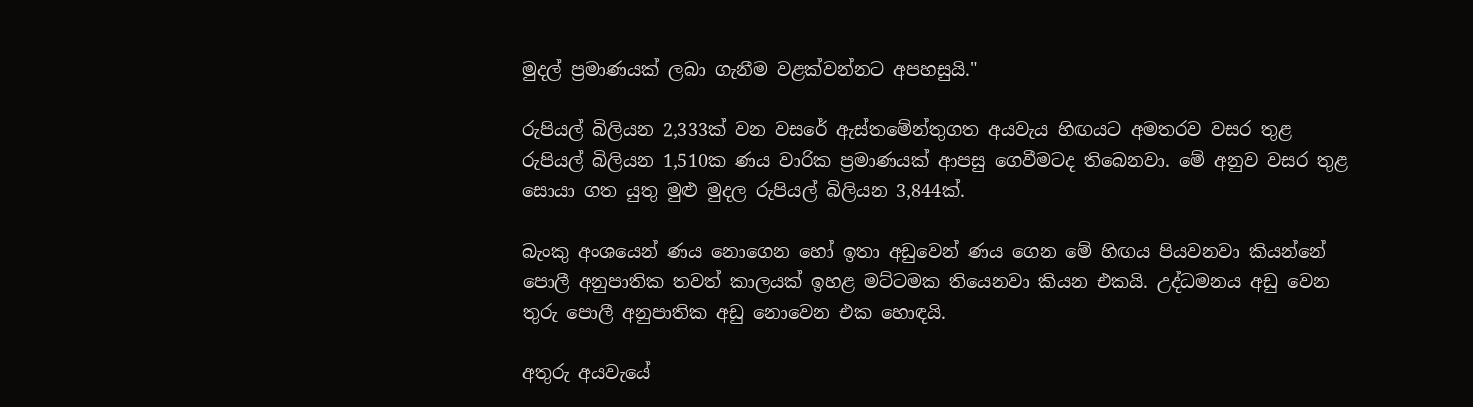මුදල් ප්‍රමාණයක් ලබා ගැනීම වළක්වන්නට අපහසුයි."

රුපියල් බිලියන 2,333ක් වන වසරේ ඇස්තමේන්තුගත අයවැය හිඟයට අමතරව වසර තුළ රුපියල් බිලියන 1,510ක ණය වාරික ප්‍රමාණයක් ආපසු ගෙවීමටද තිබෙනවා. මේ අනුව වසර තුළ සොයා ගත යුතු මුළු මුදල රුපියල් බිලියන 3,844ක්.

බැංකු අංශයෙන් ණය නොගෙන හෝ ඉතා අඩුවෙන් ණය ගෙන මේ හිඟය පියවනවා කියන්නේ පොලී අනුපාතික තවත් කාලයක් ඉහළ මට්ටමක තියෙනවා කියන එකයි. උද්ධමනය අඩු වෙන තුරු පොලී අනුපාතික අඩු නොවෙන එක හොඳයි.

අතුරු අයවැයේ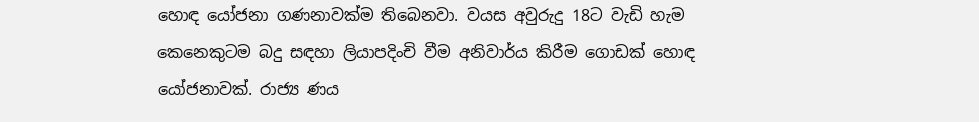හොඳ යෝජනා ගණනාවක්ම තිබෙනවා. වයස අවුරුදු 18ට වැඩි හැම කෙනෙකුටම බදු සඳහා ලියාපදිංචි වීම අනිවාර්ය කිරීම ගොඩක් හොඳ යෝජනාවක්. රාජ්‍ය ණය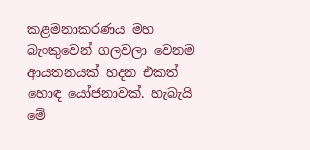කළමනාකරණය මහ බැංකුවෙන් ගලවලා වෙනම ආයතනයක් හදන එකත් හොඳ යෝජනාවක්. හැබැයි මේ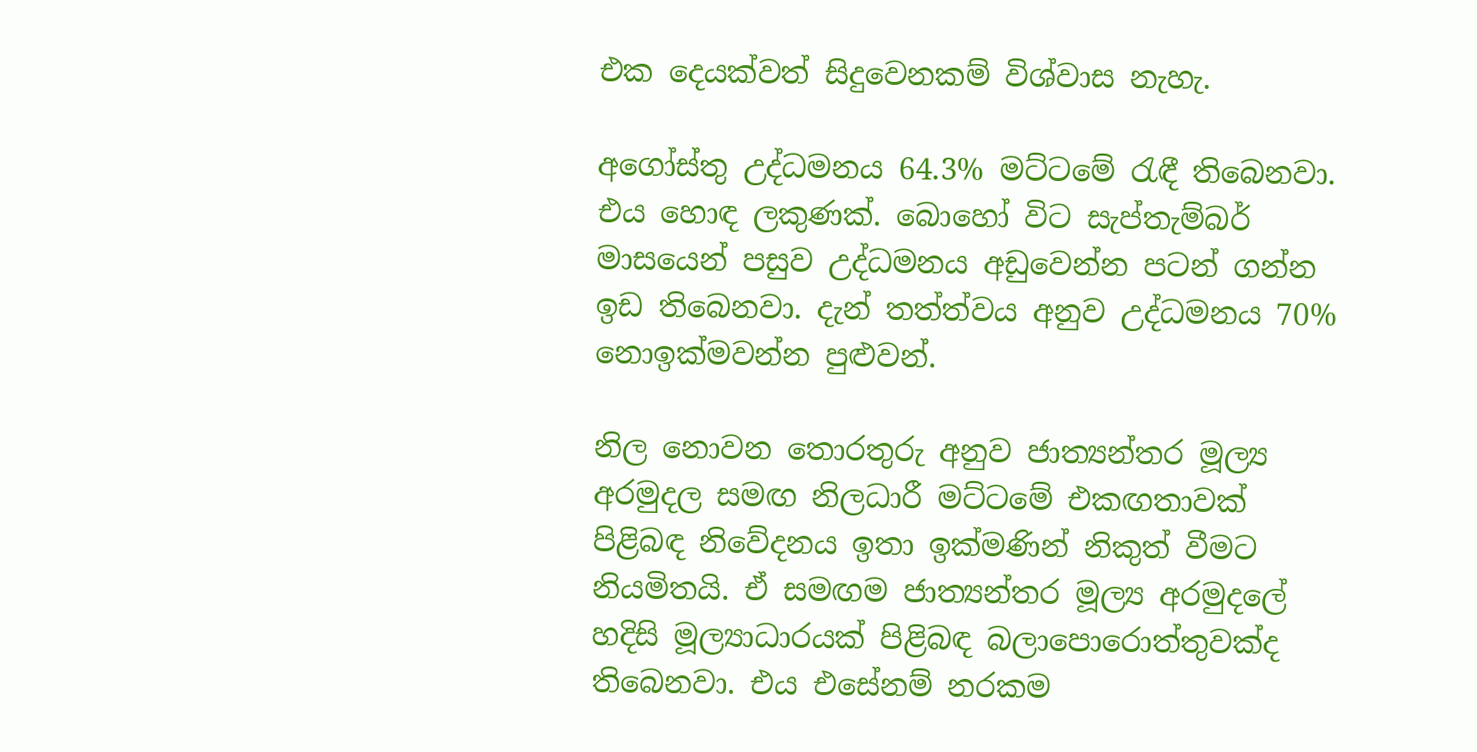එක දෙයක්වත් සිදුවෙනකම් විශ්වාස නැහැ.

අගෝස්තු උද්ධමනය 64.3% මට්ටමේ රැඳී තිබෙනවා. එය හොඳ ලකුණක්. බොහෝ විට සැප්තැම්බර් මාසයෙන් පසුව උද්ධමනය අඩුවෙන්න පටන් ගන්න ඉඩ තිබෙනවා. දැන් තත්ත්වය අනුව උද්ධමනය 70% නොඉක්මවන්න පුළුවන්.

නිල නොවන තොරතුරු අනුව ජාත්‍යන්තර මූල්‍ය අරමුදල සමඟ නිලධාරී මට්ටමේ එකඟතාවක් පිළිබඳ නිවේදනය ඉතා ඉක්මණින් නිකුත් වීමට නියමිතයි. ඒ සමඟම ජාත්‍යන්තර මූල්‍ය අරමුදලේ හදිසි මූල්‍යාධාරයක් පිළිබඳ බලාපොරොත්තුවක්ද තිබෙනවා. එය එසේනම් නරකම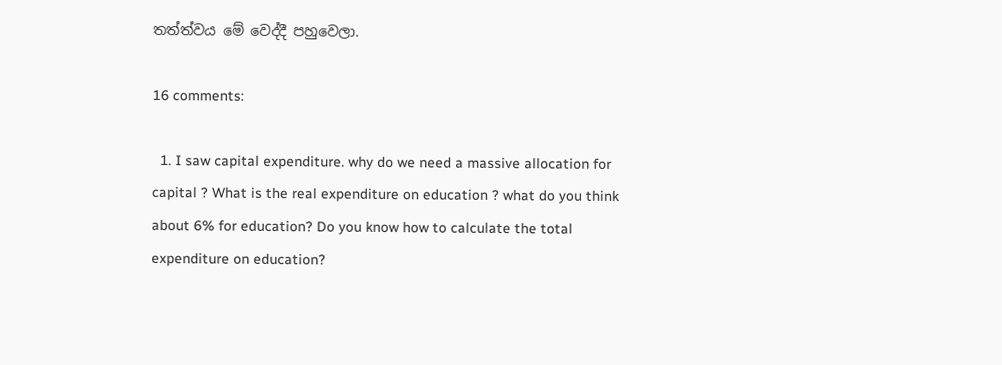තත්ත්වය මේ වෙද්දී පහුවෙලා.

16 comments:

  1. I saw capital expenditure. why do we need a massive allocation for capital ? What is the real expenditure on education ? what do you think about 6% for education? Do you know how to calculate the total expenditure on education?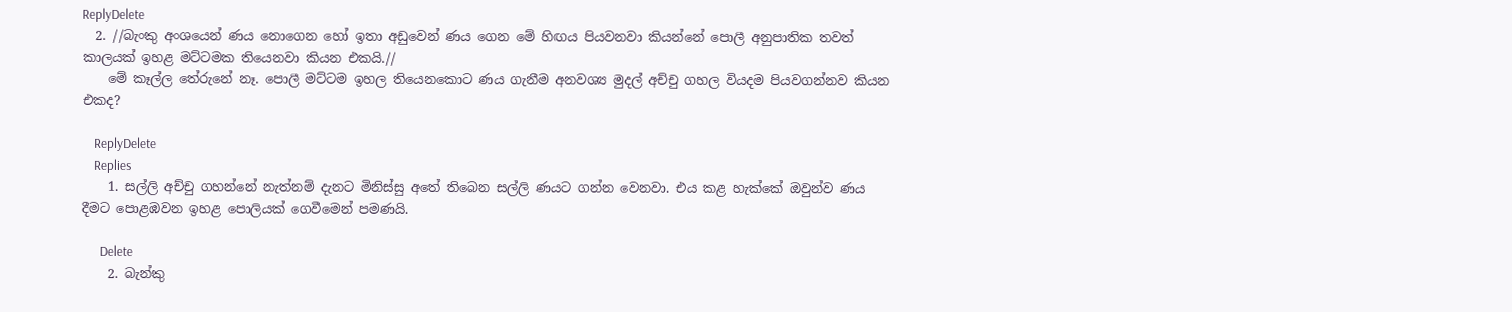ReplyDelete
  2. //බැංකු අංශයෙන් ණය නොගෙන හෝ ඉතා අඩුවෙන් ණය ගෙන මේ හිඟය පියවනවා කියන්නේ පොලී අනුපාතික තවත් කාලයක් ඉහළ මට්ටමක තියෙනවා කියන එකයි.//
    මේ කෑල්ල තේරුනේ නෑ. පොලී මට්ටම ඉහල තියෙනකොට ණය ගැනීම අනවශ්‍ය මුදල් අච්චු ගහල වියදම පියවගන්නව කියන එකද?

    ReplyDelete
    Replies
    1. සල්ලි අච්චු ගහන්නේ නැත්නම් දැනට මිනිස්සු අතේ තිබෙන සල්ලි ණයට ගන්න වෙනවා. එය කළ හැක්කේ ඔවුන්ව ණය දීමට පොළඹවන ඉහළ පොලියක් ගෙවීමෙන් පමණයි.

      Delete
    2. බැන්කු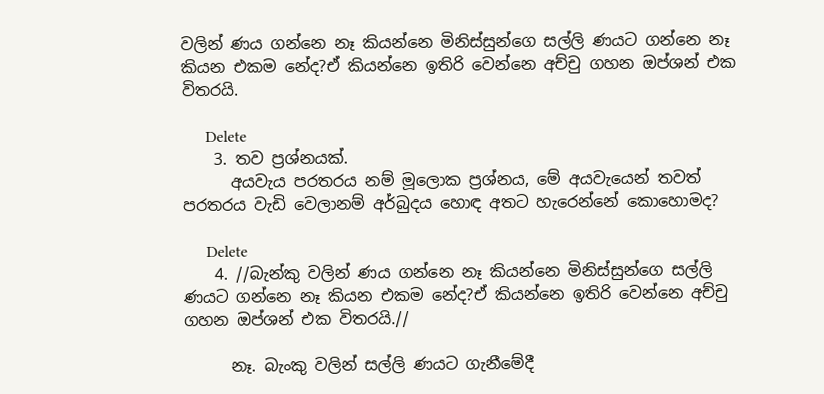වලින් ණය ගන්නෙ නෑ කියන්නෙ මිනිස්සුන්ගෙ සල්ලි ණයට ගන්නෙ නෑ කියන එකම නේද?ඒ කියන්නෙ ඉතිරි වෙන්නෙ අච්චු ගහන ඔප්ශන් එක විතරයි.

      Delete
    3. තව ප්‍රශ්නයක්.
      අයවැය පරතරය නම් මූලොක ප්‍රශ්නය, මේ අයවැයෙන් තවත් පරතරය වැඩි වෙලානම් අර්බුදය හොඳ අතට හැරෙන්නේ කොහොමද?

      Delete
    4. //බැන්කු වලින් ණය ගන්නෙ නෑ කියන්නෙ මිනිස්සුන්ගෙ සල්ලි ණයට ගන්නෙ නෑ කියන එකම නේද?ඒ කියන්නෙ ඉතිරි වෙන්නෙ අච්චු ගහන ඔප්ශන් එක විතරයි.//

      නෑ. බැංකු වලින් සල්ලි ණයට ගැනීමේදී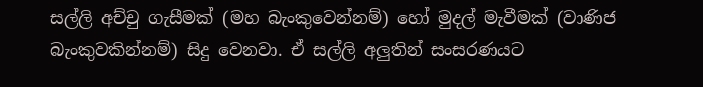සල්ලි අච්චු ගැසීමක් (මහ බැංකුවෙන්නම්) හෝ මුදල් මැවීමක් (වාණිජ බැංකුවකින්නම්) සිදු වෙනවා. ඒ සල්ලි අලුතින් සංසරණයට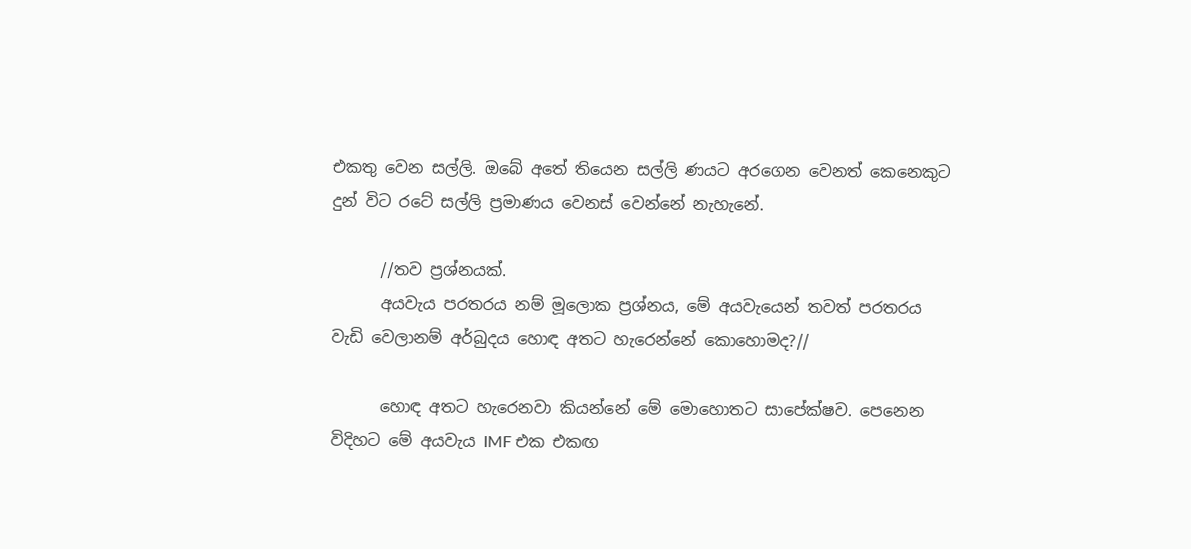එකතු වෙන සල්ලි. ඔබේ අතේ තියෙන සල්ලි ණයට අරගෙන වෙනත් කෙනෙකුට දුන් විට රටේ සල්ලි ප්‍රමාණය වෙනස් වෙන්නේ නැහැනේ.

      //තව ප්‍රශ්නයක්.
      අයවැය පරතරය නම් මූලොක ප්‍රශ්නය, මේ අයවැයෙන් තවත් පරතරය වැඩි වෙලානම් අර්බුදය හොඳ අතට හැරෙන්නේ කොහොමද?//

      හොඳ අතට හැරෙනවා කියන්නේ මේ මොහොතට සාපේක්ෂව. පෙනෙන විදිහට මේ අයවැය IMF එක එකඟ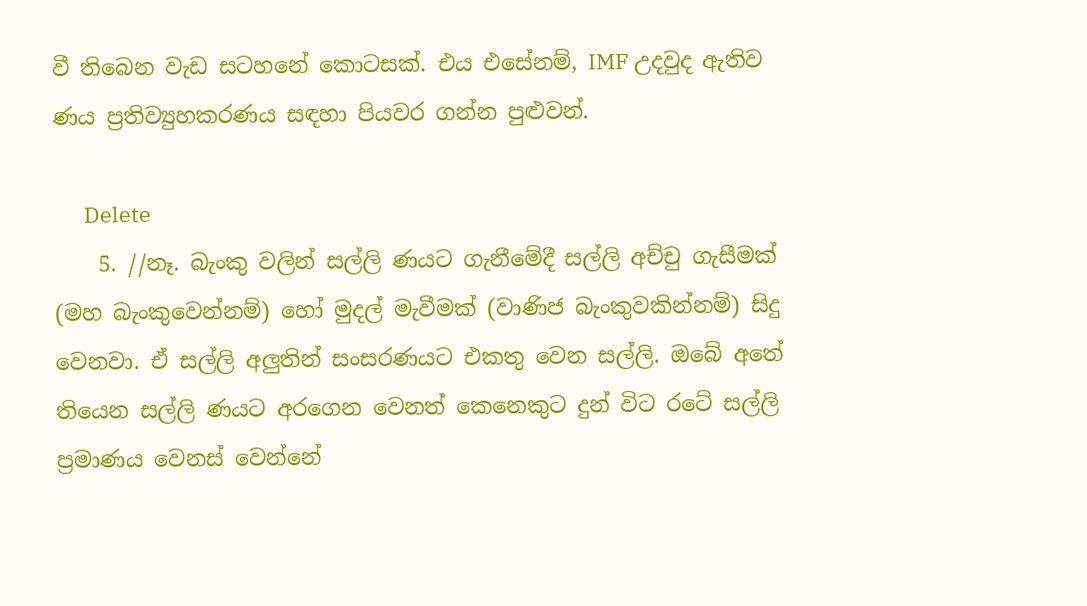වී තිබෙන වැඩ සටහනේ කොටසක්. එය එසේනම්, IMF උදවුද ඇතිව ණය ප්‍රතිව්‍යුහකරණය සඳහා පියවර ගන්න පුළුවන්.

      Delete
    5. //නෑ. බැංකු වලින් සල්ලි ණයට ගැනීමේදී සල්ලි අච්චු ගැසීමක් (මහ බැංකුවෙන්නම්) හෝ මුදල් මැවීමක් (වාණිජ බැංකුවකින්නම්) සිදු වෙනවා. ඒ සල්ලි අලුතින් සංසරණයට එකතු වෙන සල්ලි. ඔබේ අතේ තියෙන සල්ලි ණයට අරගෙන වෙනත් කෙනෙකුට දුන් විට රටේ සල්ලි ප්‍රමාණය වෙනස් වෙන්නේ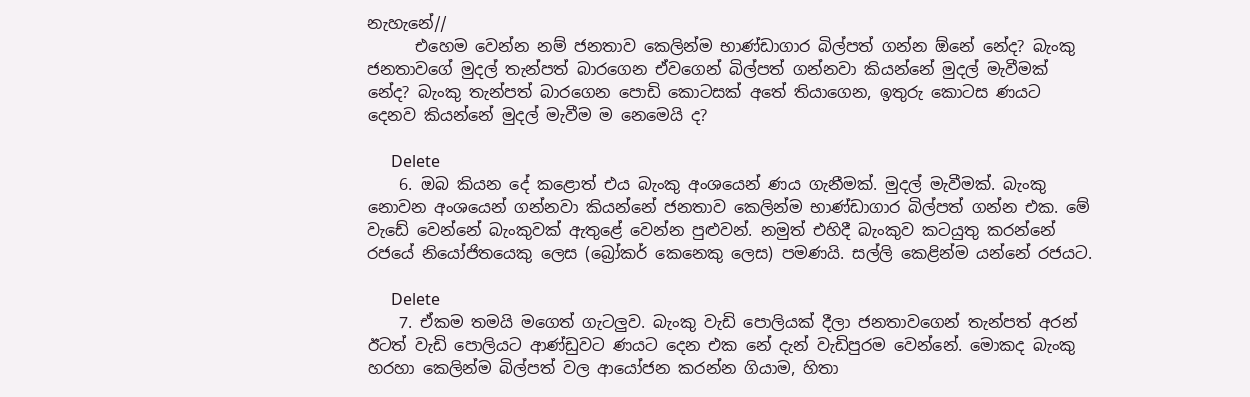නැහැනේ//
      එහෙම වෙන්න නම් ජනතාව කෙලින්ම භාණ්ඩාගාර බිල්පත් ගන්න ඕනේ නේද? බැංකු ජනතාවගේ මුදල් තැන්පත් බාරගෙන ඒවගෙන් බිල්පත් ගන්නවා කියන්නේ මුදල් මැවීමක් නේද? බැංකු තැන්පත් බාරගෙන පොඩි කොටසක් අතේ තියාගෙන, ඉතුරු කොටස ණයට දෙනව කියන්නේ මුදල් මැවීම ම නෙමෙයි ද?

      Delete
    6. ඔබ කියන දේ කළොත් එය බැංකු අංශයෙන් ණය ගැනීමක්. මුදල් මැවීමක්. බැංකු නොවන අංශයෙන් ගන්නවා කියන්නේ ජනතාව කෙලින්ම භාණ්ඩාගාර බිල්පත් ගන්න එක. මේ වැඩේ වෙන්නේ බැංකුවක් ඇතුළේ වෙන්න පුළුවන්. නමුත් එහිදී බැංකුව කටයුතු කරන්නේ රජයේ නියෝජිතයෙකු ලෙස (බ්‍රෝකර් කෙනෙකු ලෙස) පමණයි. සල්ලි කෙළින්ම යන්නේ රජයට.

      Delete
    7. ඒකම තමයි මගෙත් ගැටලුව. බැංකු වැඩි පොලියක් දීලා ජනතාවගෙන් තැන්පත් අරන් ඊටත් වැඩි පොලියට ආණ්ඩුවට ණයට දෙන එක නේ දැන් වැඩිපුරම වෙන්නේ. මොකද බැංකු හරහා කෙලින්ම බිල්පත් වල ආයෝජන කරන්න ගියාම, හිතා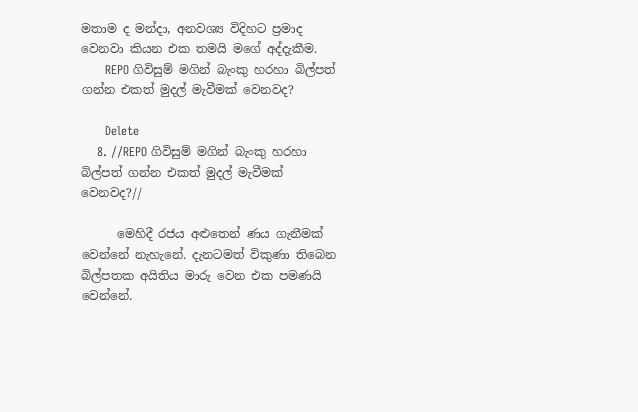මතාම ද මන්දා, අනවශ්‍ය විදිහට ප්‍රමාද වෙනවා කියන එක තමයි මගේ අද්දැකීම.
      REPO ගිවිසුම් මගින් බැංකු හරහා බිල්පත් ගන්න එකත් මුදල් මැවීමක් වෙනවද?

      Delete
    8. //REPO ගිවිසුම් මගින් බැංකු හරහා බිල්පත් ගන්න එකත් මුදල් මැවීමක් වෙනවද?//

      මෙහිදී රජය අළුතෙන් ණය ගැනීමක් වෙන්නේ නැහැනේ. දැනටමත් විකුණා තිබෙන බිල්පතක අයිතිය මාරු වෙන එක පමණයි වෙන්නේ.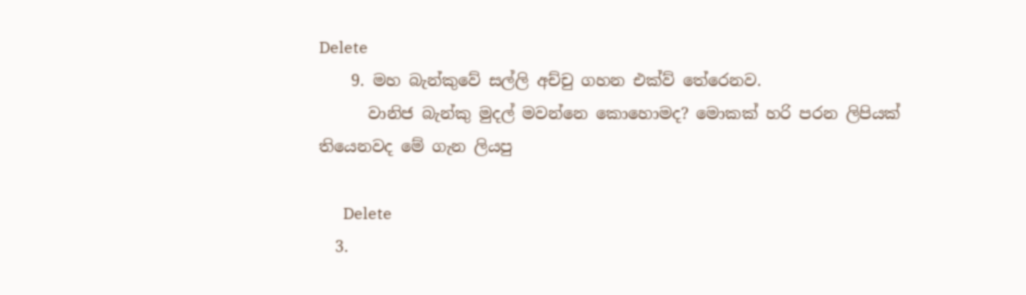Delete
    9. මහ බැන්කුවේ සල්ලි අච්චු ගහන එක්ව් තේරෙනව.
      වානිජ බැන්කු මුදල් මවන්නෙ කොහොමද? මොකක් හරි පරන ලිපියක් තියෙනවද මේ ගැන ලියපු

      Delete
  3.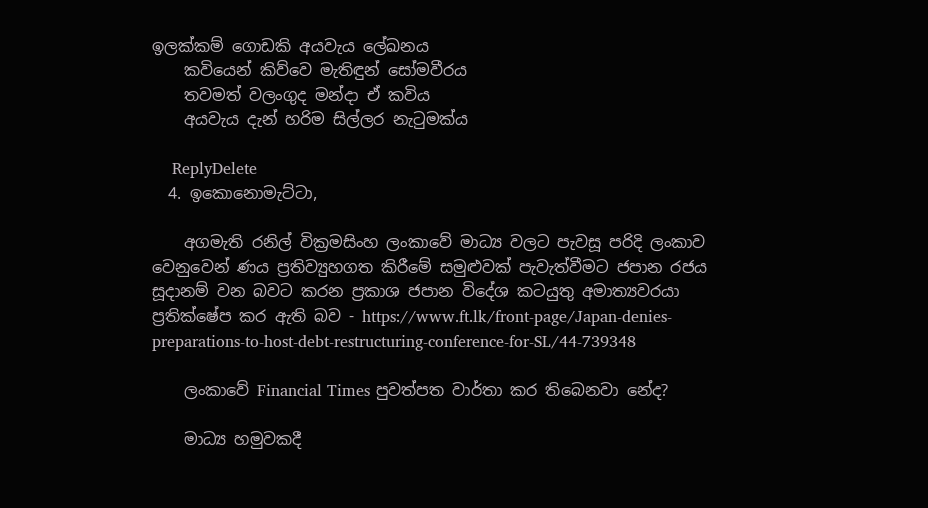ඉලක්කම් ගොඩකි අයවැය ලේඛනය
    කවියෙන් කිව්වෙ මැතිඳුන් සෝමවීරය
    තවමත් වලංගුද මන්දා ඒ කවිය
    අයවැය දැන් හරිම සිල්ලර නැටුමක්ය

    ReplyDelete
  4. ඉකොනොමැට්ටා,

    අගමැති රනිල් වික්‍රමසිංහ ලංකාවේ මාධ්‍ය වලට පැවසූ පරිදි ලංකාව වෙනුවෙන් ණය ප්‍රතිව්‍යුහගත කිරීමේ සමුළුවක් පැවැත්වීමට ජපාන රජය සූදානම් වන බවට කරන ප්‍රකාශ ජපාන විදේශ කටයුතු අමාත්‍යවරයා ප්‍රතික්ෂේප කර ඇති බව - https://www.ft.lk/front-page/Japan-denies-preparations-to-host-debt-restructuring-conference-for-SL/44-739348

    ලංකාවේ Financial Times පුවත්පත වාර්තා කර තිබෙනවා නේද?

    මාධ්‍ය හමුවකදී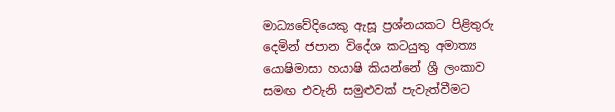මාධ්‍යවේදියෙකු ඇසූ ප්‍රශ්නයකට පිළිතුරු දෙමින් ජපාන විදේශ කටයුතු අමාත්‍ය යොෂිමාසා හයාෂි කියන්නේ ශ්‍රී ලංකාව සමඟ එවැනි සමුළුවක් පැවැත්වීමට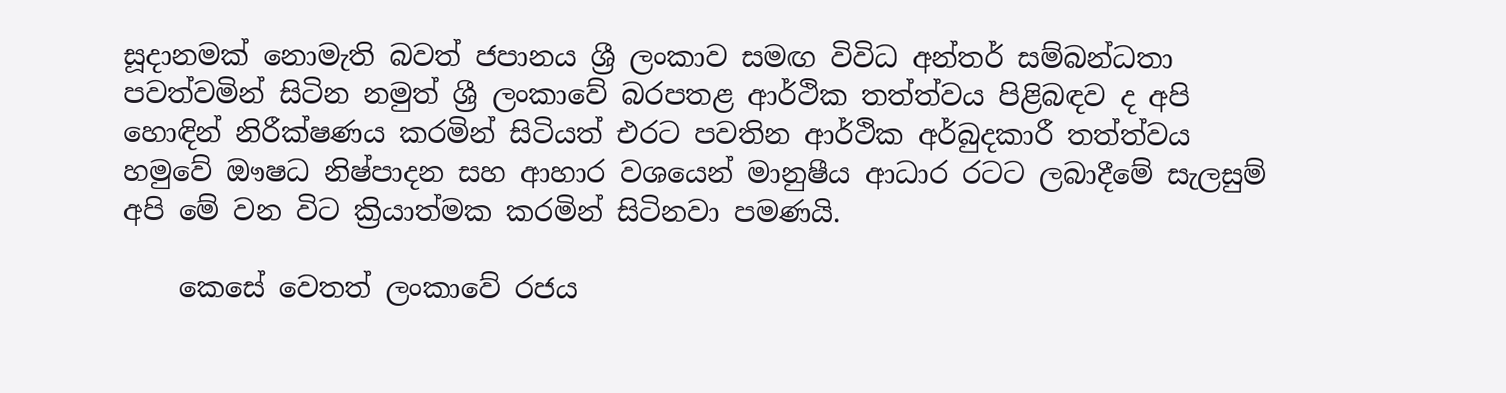සූදානමක් නොමැති බවත් ජපානය ශ්‍රී ලංකාව සමඟ විවිධ අන්තර් සම්බන්ධතා පවත්වමින් සිටින නමුත් ශ්‍රී ලංකාවේ බරපතළ ආර්ථික තත්ත්වය පිළිබඳව ද අපි හොඳින් නිරීක්ෂණය කරමින් සිටියත් එරට පවතින ආර්ථික අර්බුදකාරී තත්ත්වය හමුවේ ඖෂධ නිෂ්පාදන සහ ආහාර වශයෙන් මානුෂීය ආධාර රටට ලබාදීමේ සැලසුම් අපි මේ වන විට ක්‍රියාත්මක කරමින් සිටිනවා පමණයි.

    කෙසේ වෙතත් ලංකාවේ රජය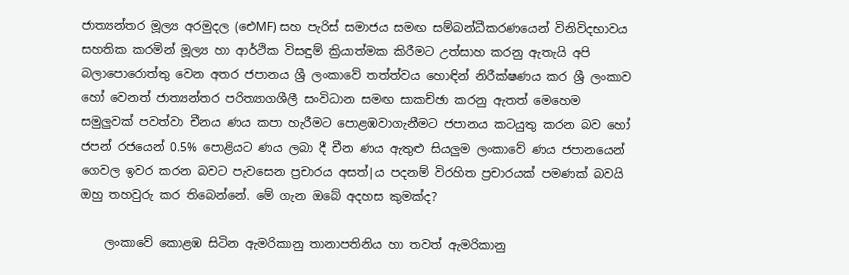ජාත්‍යන්තර මූල්‍ය අරමුදල (ඓMF) සහ පැරිස් සමාජය සමඟ සම්බන්ධීකරණයෙන් විනිවිදභාවය සහතික කරමින් මූල්‍ය හා ආර්ථික විසඳුම් ක්‍රියාත්මක කිරීමට උත්සාහ කරනු ඇතැයි අපි බලාපොරොත්තු වෙන අතර ජපානය ශ්‍රී ලංකාවේ තත්ත්වය හොඳින් නිරීක්ෂණය කර ශ්‍රී ලංකාව හෝ වෙනත් ජාත්‍යන්තර පරිත්‍යාගශීලී සංවිධාන සමඟ සාකච්ඡා කරනු ඇතත් මෙහෙම සමුලුවක් පවත්වා චීනය ණය කපා හැරීමට පොළඹවාගැනීමට ජපානය කටයුතු කරන බව හෝ ජපන් රජයෙන් 0.5% පොළියට ණය ලබා දී චීන ණය ඇතුළු සියලුම ලංකාවේ ණය ජපානයෙන් ගෙවල ඉවර කරන බවට පැවසෙන ප්‍රචාරය අසත්|ය පදනම් විරහිත ප්‍රචාරයක් පමණක් බවයි ඔහු තහවුරු කර තිබෙන්නේ. මේ ගැන ඔබේ අදහස කුමක්ද?

    ලංකාවේ කොළඹ සිටින ඇමරිකානු තානාපතිනිය හා තවත් ඇමරිකානු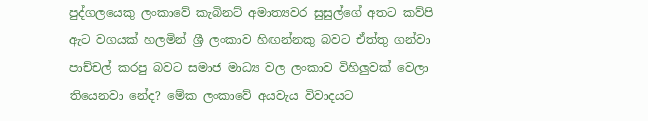පුද්ගලයෙකු ලංකාවේ කැබිනට් අමාත්‍යවර සුසුල්ගේ අතට කව්පි ඇට වගයක් හලමින් ශ්‍රී ලංකාව හිඟන්නකු බවට ඒත්තු ගන්වා පාච්චල් කරපු බවට සමාජ මාධ්‍ය වල ලංකාව විහිලුවක් වෙලා තියෙනවා නේද? මේක ලංකාවේ අයවැය විවාදයට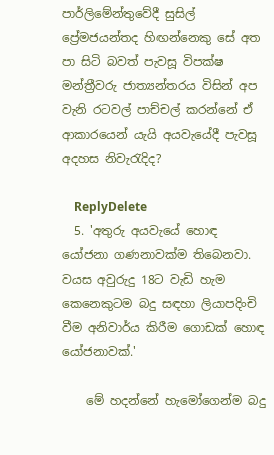පාර්ලිමේන්තුවේදී සුසිල් ප්‍රේමජයන්තද හිඟන්නෙකු සේ අත පා සිටි බවත් පැවසූ විපක්ෂ මන්ත්‍රීවරු ජාත්‍යන්තරය විසින් අප වැනි රටවල් පාච්චල් කරන්නේ ඒ ආකාරයෙන් යැයි අයවැයේදී පැවසූ අදහස නිවැරැදිද?

    ReplyDelete
  5. 'අතුරු අයවැයේ හොඳ යෝජනා ගණනාවක්ම තිබෙනවා. වයස අවුරුදු 18ට වැඩි හැම කෙනෙකුටම බදු සඳහා ලියාපදිංචි වීම අනිවාර්ය කිරීම ගොඩක් හොඳ යෝජනාවක්.'

    මේ හදන්නේ හැමෝගෙන්ම බදු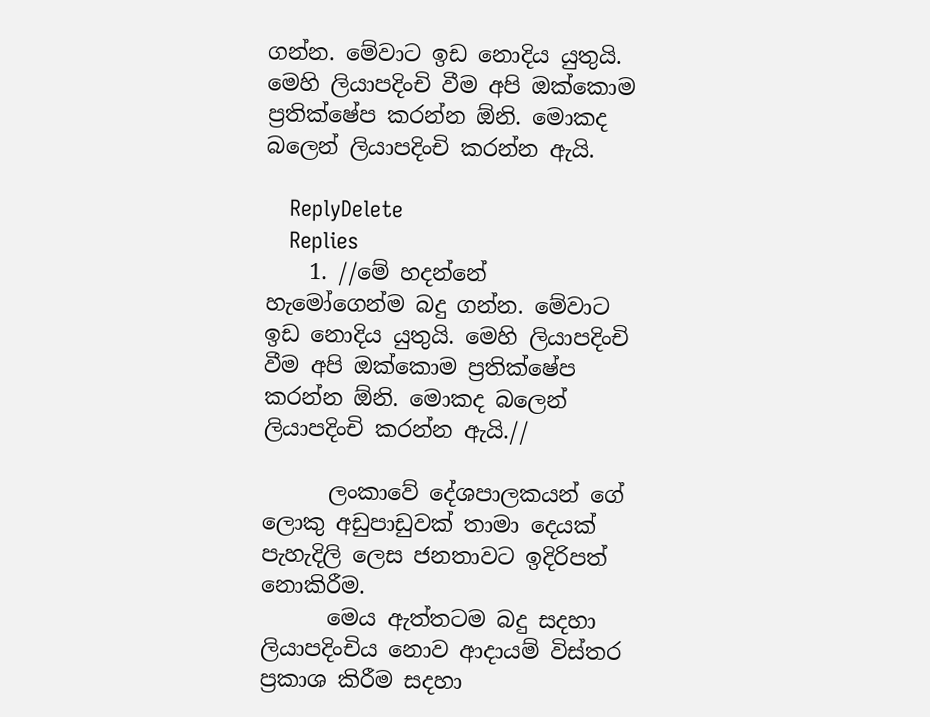ගන්න. මේවාට ඉඩ නොදිය යුතුයි. මෙහි ලියාපදිංචි වීම අපි ඔක්කොම ප්‍රතික්ෂේප කරන්න ඕනි. මොකද බලෙන් ලියාපදිංචි කරන්න ඇයි.

    ReplyDelete
    Replies
    1. //මේ හදන්නේ හැමෝගෙන්ම බදු ගන්න. මේවාට ඉඩ නොදිය යුතුයි. මෙහි ලියාපදිංචි වීම අපි ඔක්කොම ප්‍රතික්ෂේප කරන්න ඕනි. මොකද බලෙන් ලියාපදිංචි කරන්න ඇයි.//

      ලංකාවේ දේශපාලකයන් ගේ ලොකු අඩුපාඩුවක් තාමා දෙයක් පැහැදිලි ලෙස ජනතාවට ඉදිරිපත් නොකිරීම.
      මෙය ඇත්තටම බදු සදහා ලියාපදිංචිය නොව ආදායම් විස්තර ප්‍රකාශ කිරීම සදහා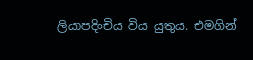ලියාපදිංචිය විය යුතුය. එමගින්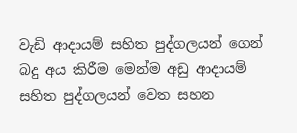වැඩි ආදායම් සහිත පුද්ගලයන් ගෙන් බදු අය කිරීම මෙන්ම අඩු ආදායම් සහිත පුද්ගලයන් වෙත සහන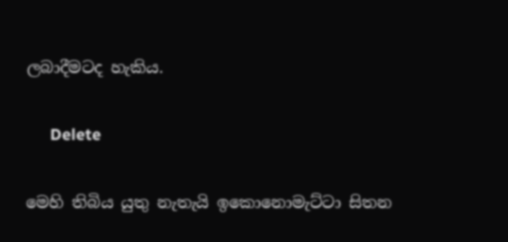ලබාදීමටද හැකිය.

      Delete

මෙහි තිබිය යුතු නැතැයි ඉකොනොමැට්ටා සිතන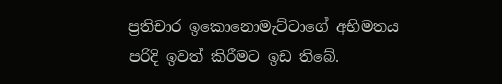ප්‍රතිචාර ඉකොනොමැට්ටාගේ අභිමතය පරිදි ඉවත් කිරීමට ඉඩ තිබේ.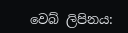වෙබ් ලිපිනය: